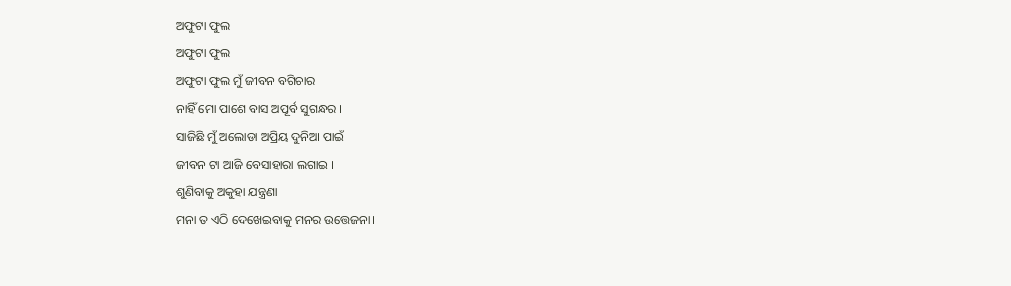ଅଫୁଟା ଫୁଲ
ଅଫୁଟା ଫୁଲ
ଅଫୁଟା ଫୁଲ ମୁଁ ଜୀବନ ବଗିଚାର
ନାହିଁ ମୋ ପାଶେ ବାସ ଅପୂର୍ବ ସୁଗନ୍ଧର ।
ସାଜିଛି ମୁଁ ଅଲୋଡା ଅପ୍ରିୟ ଦୁନିଆ ପାଇଁ
ଜୀବନ ଟା ଆଜି ବେସାହାରା ଲଗାଇ ।
ଶୁଣିବାକୁ ଅକୁହା ଯନ୍ତ୍ରଣା
ମନା ତ ଏଠି ଦେଖେଇବାକୁ ମନର ଉତ୍ତେଜନା।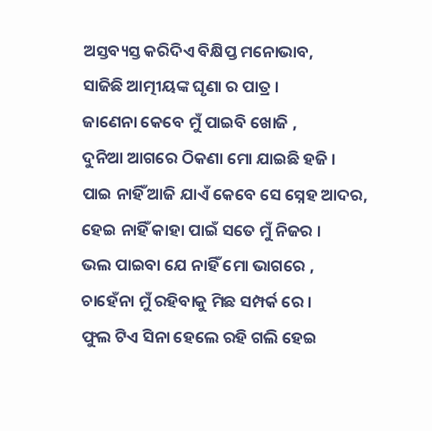ଅସ୍ତବ୍ୟସ୍ତ କରିଦିଏ ବିକ୍ଷିପ୍ତ ମନୋଭାବ,
ସାଜିଛି ଆତ୍ମୀୟଙ୍କ ଘୃଣା ର ପାତ୍ର ।
ଜାଣେନା କେବେ ମୁଁ ପାଇବି ଖୋଜି ,
ଦୁନିଆ ଆଗରେ ଠିକଣା ମୋ ଯାଇଛି ହଜି ।
ପାଇ ନାହିଁ ଆଜି ଯାଏଁ କେବେ ସେ ସ୍ନେହ ଆଦର,
ହେଇ ନାହିଁ କାହା ପାଇଁ ସତେ ମୁଁ ନିଜର ।
ଭଲ ପାଇବା ଯେ ନାହିଁ ମୋ ଭାଗରେ ,
ଚାହେଁନା ମୁଁ ରହିବାକୁ ମିଛ ସମ୍ପର୍କ ରେ ।
ଫୁଲ ଟିଏ ସିନା ହେଲେ ରହି ଗଲି ହେଇ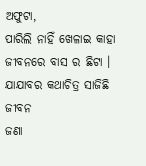ଅଫୁଟା,
ପାରିଲି ନାହିଁ ଖେଳାଇ କାହା ଜୀବନରେ ବାସ ର ଛିଟା ।
ଯାଯାବର କଥାଚିତ୍ର ସାଜିଛି ଜୀବନ
ଜଣା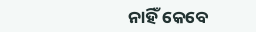ନାହିଁ କେବେ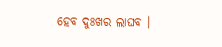ହେବ ଦୁଃଖର ଲାଘବ ।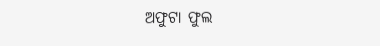ଅଫୁଟା ଫୁଲ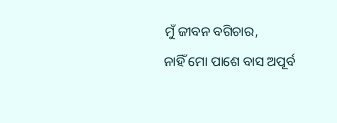ମୁଁ ଜୀବନ ବଗିଚାର,
ନାହିଁ ମୋ ପାଶେ ବାସ ଅପୂର୍ବ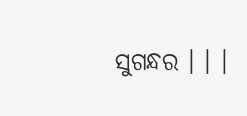ସୁଗନ୍ଧର । । ।